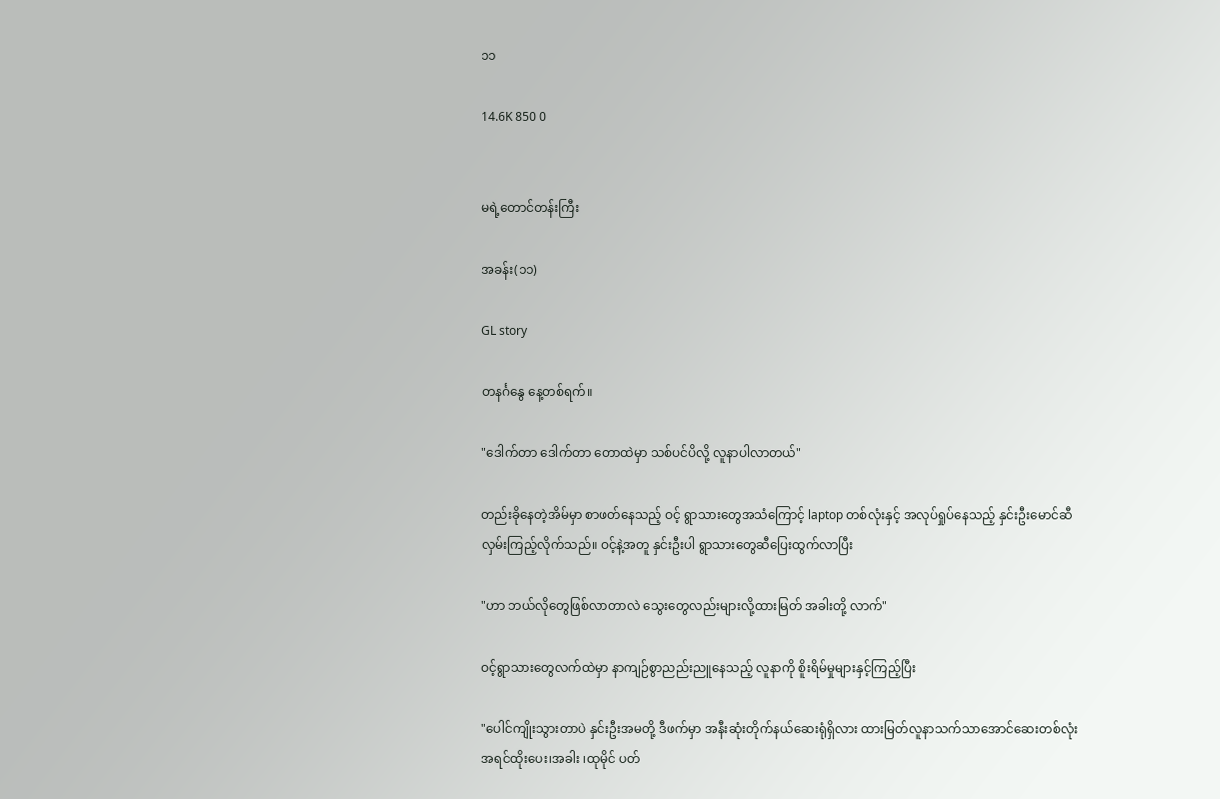၁၁

14.6K 850 0


မရဲ့တောင်တန်းကြီး

အခန်း(၁၁)

GL story

တနင်္ဂနွေ နေ့တစ်ရက်။

"ဒေါက်တာ ဒေါက်တာ တောထဲမှာ သစ်ပင်ပိလို့ လူနာပါလာတယ်"

တည်းခိုနေတဲ့အိမ်မှာ စာဖတ်နေသည့် ဝင့် ရွာသားတွေအသံကြောင့် laptop တစ်လုံးနှင့် အလုပ်ရှုပ်နေသည့် နှင်းဦးမောင်ဆီ လှမ်းကြည့်လိုက်သည်။ ဝင့်နဲ့အတူ နှင်းဦးပါ ရွာသားတွေဆီပြေးထွက်လာပြီး

"ဟာ ဘယ်လိုတွေဖြစ်လာတာလဲ သွေးတွေလည်းများလို့ထားမြတ် အခါးတို့ လာက်"

ဝင့်ရွာသားတွေလက်ထဲမှာ နာကျဉ်စွာညည်းညူနေသည့် လူနာကို စိူးရိမ်မှုများနှင့်ကြည့်ပြီး

"ပေါင်ကျိုးသွားတာပဲ နှင်းဦးအမတို့ ဒီဖက်မှာ အနီးဆုံးတိုက်နယ်ဆေးရုံရှိလား ထားမြတ်လူနာသက်သာအောင်ဆေးတစ်လုံး အရင်ထိုးပေး၊အခါး ၊ထုမိုင် ပတ်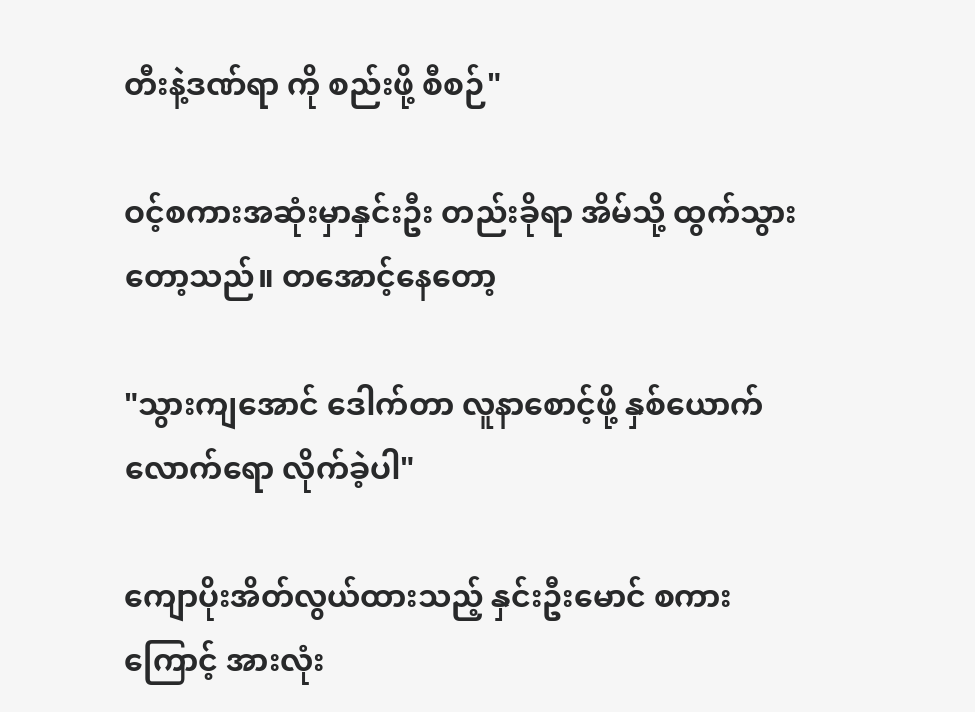တီးနဲ့ဒဏ်ရာ ကို စည်းဖို့ စီစဉ်"

ဝင့်စကားအဆုံးမှာနှင်းဦး တည်းခိုရာ အိမ်သို့ ထွက်သွားတော့သည်။ တအောင့်နေတော့

"သွားကျအောင် ဒေါက်တာ လူနာစောင့်ဖို့ နှစ်ယောက်လောက်ရော လိုက်ခဲ့ပါ"

ကျောပိုးအိတ်လွယ်ထားသည့် နှင်းဦးမောင် စကားကြောင့် အားလုံး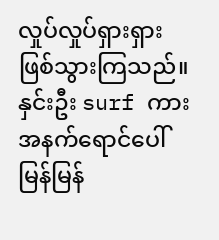လှုပ်လှုပ်ရှားရှား ဖြစ်သွားကြသည်။ နှင်းဦး surf ကားအနက်ရောင်ပေါ်မြန်မြန်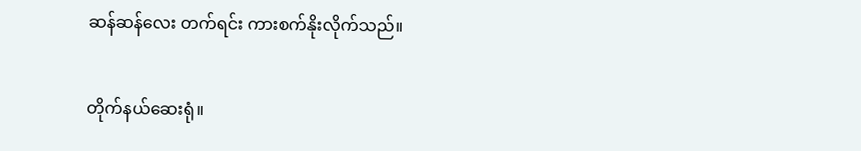ဆန်ဆန်လေး တက်ရင်း ကားစက်နိုးလိုက်သည်။

တိုက်နယ်ဆေးရုံ။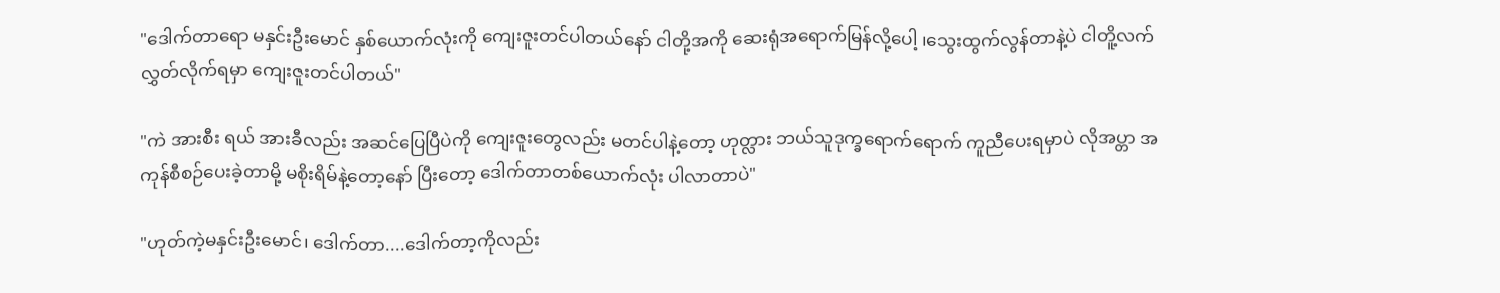"ဒေါက်တာရော မနှင်းဦးမောင် နှစ်ယောက်လုံးကို ကျေးဇူးတင်ပါတယ်နော် ငါတို့အကို ဆေးရုံအရောက်မြန်လို့ပေါ့ ၊သွေးထွက်လွန်တာနဲ့ပဲ ငါတိူ့လက်လွှတ်လိုက်ရမှာ ကျေးဇူးတင်ပါတယ်"

"ကဲ အားစီး ရယ် အားခီလည်း အဆင်ပြေပြီပဲကို ကျေးဇူးတွေလည်း မတင်ပါနဲ့တော့ ဟုတ္လား ဘယ်သူဒုက္ခရောက်ရောက် ကူညီပေးရမှာပဲ လိုအပ္တာ အကုန်စီစဉ်ပေးခဲ့တာမို့ မစိုးရိမ်နဲ့တော့နော် ပြီးတော့ ဒေါက်တာတစ်ယောက်လုံး ပါလာတာပဲ"

"ဟုတ်ကဲ့မနှင်းဦးမောင်၊ ဒေါက်တာ....ဒေါက်တာ့ကိုလည်း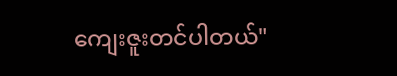ကျေးဇူးတင်ပါတယ်"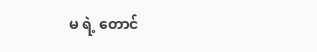မ ရဲ့ တောင်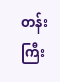တန်းကြီး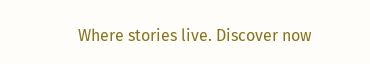Where stories live. Discover now